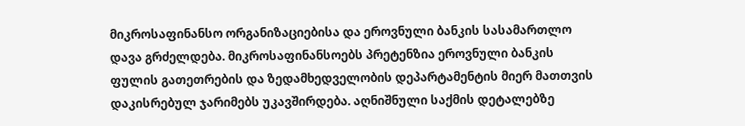მიკროსაფინანსო ორგანიზაციებისა და ეროვნული ბანკის სასამართლო დავა გრძელდება. მიკროსაფინანსოებს პრეტენზია ეროვნული ბანკის ფულის გათეთრების და ზედამხედველობის დეპარტამენტის მიერ მათთვის დაკისრებულ ჯარიმებს უკავშირდება. აღნიშნული საქმის დეტალებზე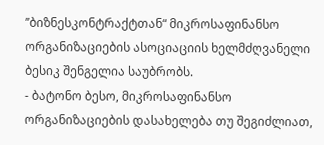’’ბიზნესკონტრაქტთან“ მიკროსაფინანსო ორგანიზაციების ასოციაციის ხელმძღვანელი ბესიკ შენგელია საუბრობს.
- ბატონო ბესო, მიკროსაფინანსო ორგანიზაციების დასახელება თუ შეგიძლიათ,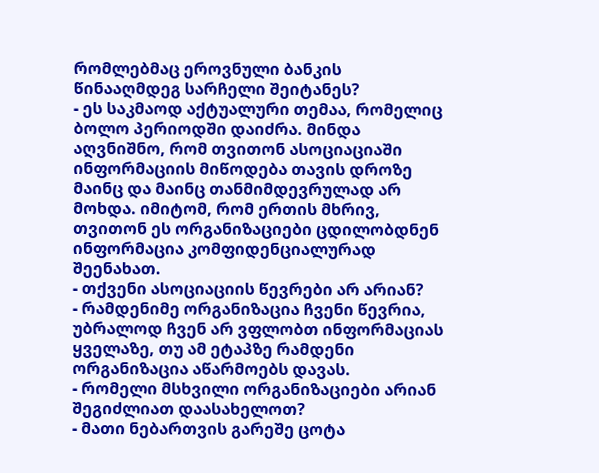რომლებმაც ეროვნული ბანკის წინააღმდეგ სარჩელი შეიტანეს?
- ეს საკმაოდ აქტუალური თემაა, რომელიც ბოლო პერიოდში დაიძრა. მინდა აღვნიშნო, რომ თვითონ ასოციაციაში ინფორმაციის მიწოდება თავის დროზე მაინც და მაინც თანმიმდევრულად არ მოხდა. იმიტომ, რომ ერთის მხრივ, თვითონ ეს ორგანიზაციები ცდილობდნენ ინფორმაცია კომფიდენციალურად შეენახათ.
- თქვენი ასოციაციის წევრები არ არიან?
- რამდენიმე ორგანიზაცია ჩვენი წევრია, უბრალოდ ჩვენ არ ვფლობთ ინფორმაციას ყველაზე, თუ ამ ეტაპზე რამდენი ორგანიზაცია აწარმოებს დავას.
- რომელი მსხვილი ორგანიზაციები არიან შეგიძლიათ დაასახელოთ?
- მათი ნებართვის გარეშე ცოტა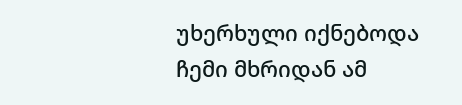უხერხული იქნებოდა ჩემი მხრიდან ამ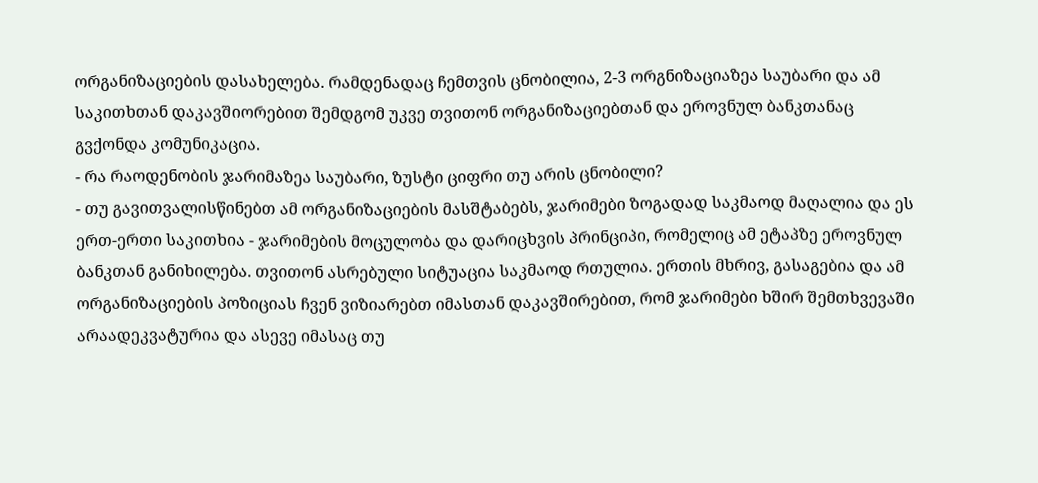ორგანიზაციების დასახელება. რამდენადაც ჩემთვის ცნობილია, 2-3 ორგნიზაციაზეა საუბარი და ამ საკითხთან დაკავშიორებით შემდგომ უკვე თვითონ ორგანიზაციებთან და ეროვნულ ბანკთანაც გვქონდა კომუნიკაცია.
- რა რაოდენობის ჯარიმაზეა საუბარი, ზუსტი ციფრი თუ არის ცნობილი?
- თუ გავითვალისწინებთ ამ ორგანიზაციების მასშტაბებს, ჯარიმები ზოგადად საკმაოდ მაღალია და ეს ერთ-ერთი საკითხია - ჯარიმების მოცულობა და დარიცხვის პრინციპი, რომელიც ამ ეტაპზე ეროვნულ ბანკთან განიხილება. თვითონ ასრებული სიტუაცია საკმაოდ რთულია. ერთის მხრივ, გასაგებია და ამ ორგანიზაციების პოზიციას ჩვენ ვიზიარებთ იმასთან დაკავშირებით, რომ ჯარიმები ხშირ შემთხვევაში არაადეკვატურია და ასევე იმასაც თუ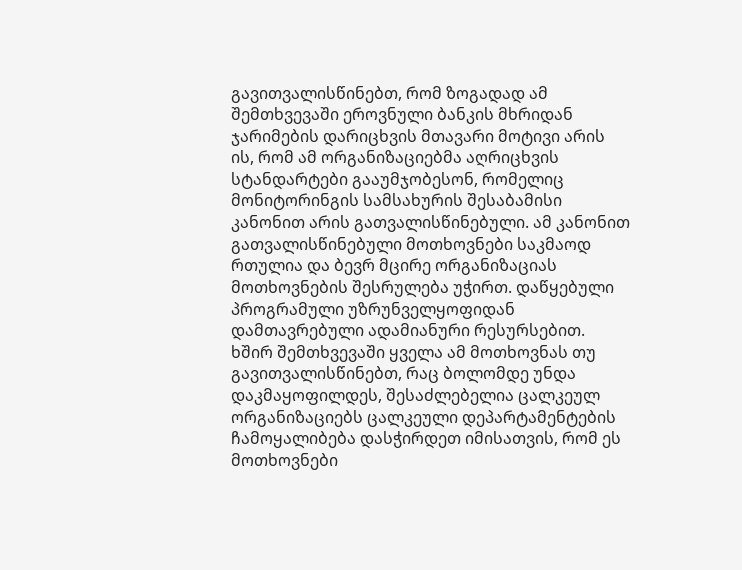გავითვალისწინებთ, რომ ზოგადად ამ შემთხვევაში ეროვნული ბანკის მხრიდან ჯარიმების დარიცხვის მთავარი მოტივი არის ის, რომ ამ ორგანიზაციებმა აღრიცხვის სტანდარტები გააუმჯობესონ, რომელიც მონიტორინგის სამსახურის შესაბამისი კანონით არის გათვალისწინებული. ამ კანონით გათვალისწინებული მოთხოვნები საკმაოდ რთულია და ბევრ მცირე ორგანიზაციას მოთხოვნების შესრულება უჭირთ. დაწყებული პროგრამული უზრუნველყოფიდან დამთავრებული ადამიანური რესურსებით. ხშირ შემთხვევაში ყველა ამ მოთხოვნას თუ გავითვალისწინებთ, რაც ბოლომდე უნდა დაკმაყოფილდეს, შესაძლებელია ცალკეულ ორგანიზაციებს ცალკეული დეპარტამენტების ჩამოყალიბება დასჭირდეთ იმისათვის, რომ ეს მოთხოვნები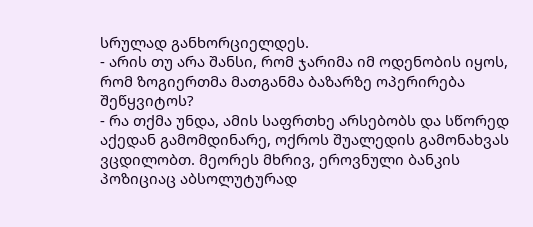სრულად განხორციელდეს.
- არის თუ არა შანსი, რომ ჯარიმა იმ ოდენობის იყოს, რომ ზოგიერთმა მათგანმა ბაზარზე ოპერირება შეწყვიტოს?
- რა თქმა უნდა, ამის საფრთხე არსებობს და სწორედ აქედან გამომდინარე, ოქროს შუალედის გამონახვას ვცდილობთ. მეორეს მხრივ, ეროვნული ბანკის პოზიციაც აბსოლუტურად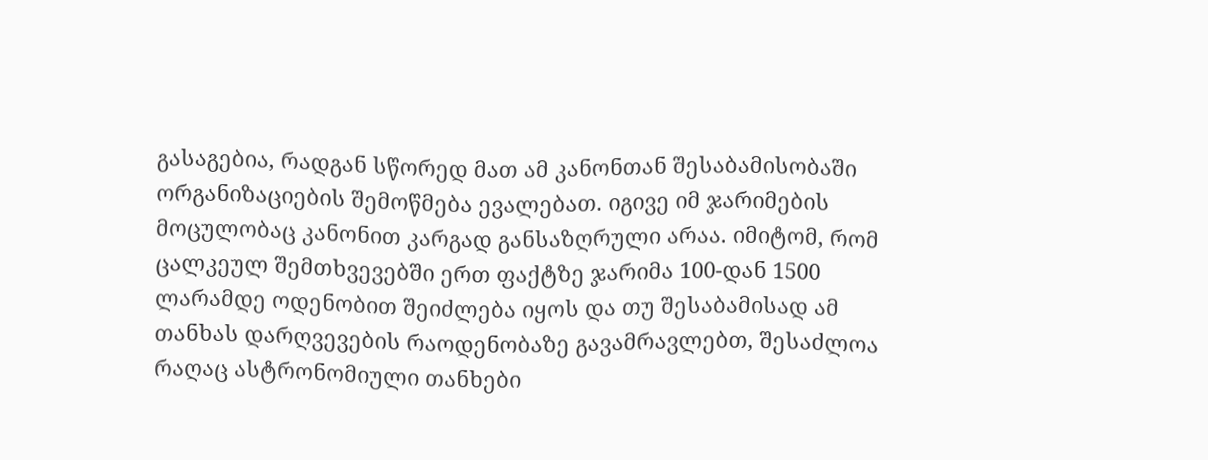გასაგებია, რადგან სწორედ მათ ამ კანონთან შესაბამისობაში ორგანიზაციების შემოწმება ევალებათ. იგივე იმ ჯარიმების მოცულობაც კანონით კარგად განსაზღრული არაა. იმიტომ, რომ ცალკეულ შემთხვევებში ერთ ფაქტზე ჯარიმა 100-დან 1500 ლარამდე ოდენობით შეიძლება იყოს და თუ შესაბამისად ამ თანხას დარღვევების რაოდენობაზე გავამრავლებთ, შესაძლოა რაღაც ასტრონომიული თანხები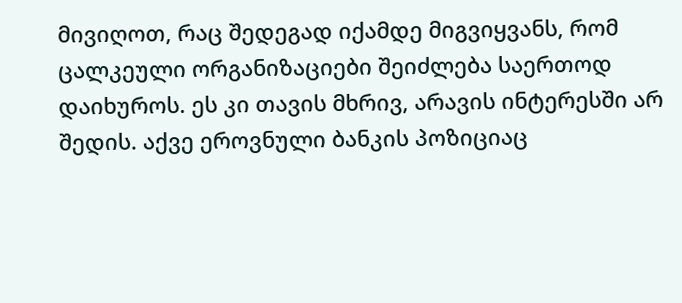მივიღოთ, რაც შედეგად იქამდე მიგვიყვანს, რომ ცალკეული ორგანიზაციები შეიძლება საერთოდ დაიხუროს. ეს კი თავის მხრივ, არავის ინტერესში არ შედის. აქვე ეროვნული ბანკის პოზიციაც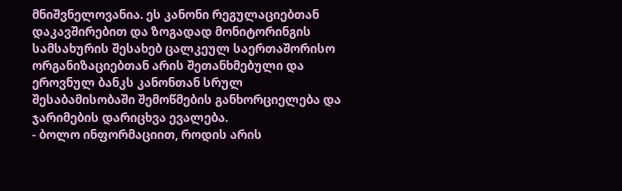მნიშვნელოვანია. ეს კანონი რეგულაციებთან დაკავშირებით და ზოგადად მონიტორინგის სამსახურის შესახებ ცალკეულ საერთაშორისო ორგანიზაციებთან არის შეთანხმებული და ეროვნულ ბანკს კანონთან სრულ შესაბამისობაში შემოწმების განხორციელება და ჯარიმების დარიცხვა ევალება.
- ბოლო ინფორმაციით, როდის არის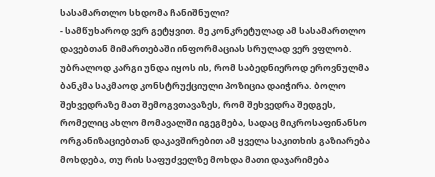სასამართლო სხდომა ჩანიშნული?
- სამწუხაროდ ვერ გეტყვით. მე კონკრეტულად ამ სასამართლო დავებთან მიმართებაში ინფორმაციას სრულად ვერ ვფლობ. უბრალოდ კარგი უნდა იყოს ის, რომ საბედნიეროდ ეროვნულმა ბანკმა საკმაოდ კონსტრუქციული პოზიცია დაიჭირა. ბოლო შეხვედრაზე მათ შემოგვთავაზეს, რომ შეხვედრა შედგეს, რომელიც ახლო მომავალში იგეგმება, სადაც მიკროსაფინანსო ორგანიზაციებთან დაკავშირებით ამ ყველა საკითხის გაზიარება მოხდება, თუ რის საფუძველზე მოხდა მათი დაჯარიმება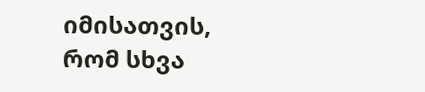იმისათვის, რომ სხვა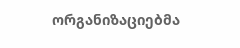ორგანიზაციებმა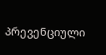პრევენციული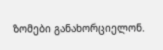ზომები განახორციელონ.